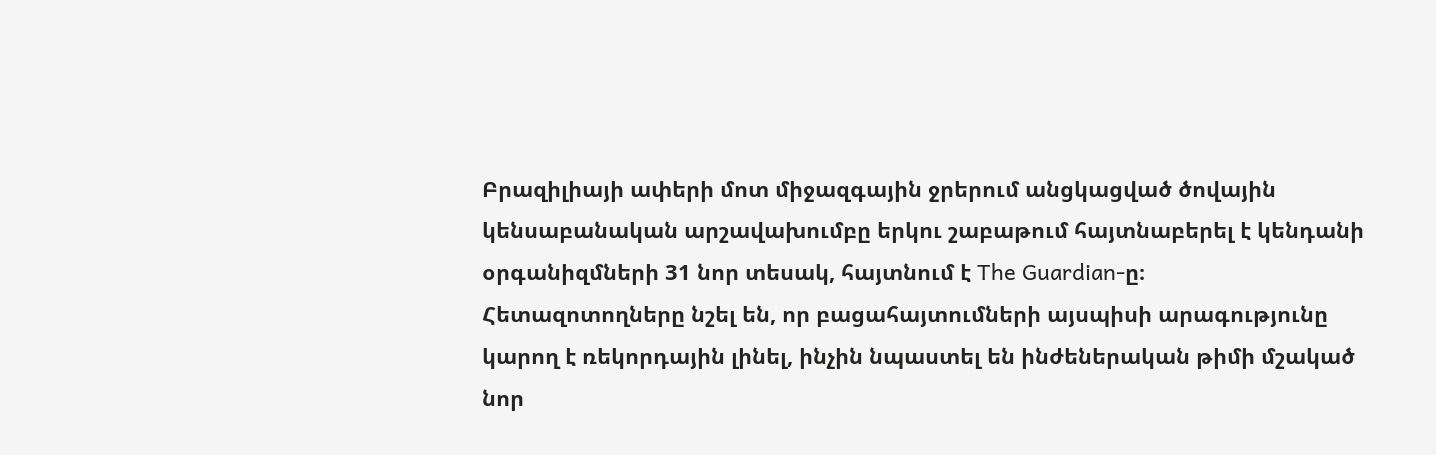Բրազիլիայի ափերի մոտ միջազգային ջրերում անցկացված ծովային կենսաբանական արշավախումբը երկու շաբաթում հայտնաբերել է կենդանի օրգանիզմների 31 նոր տեսակ, հայտնում է The Guardian-ը։
Հետազոտողները նշել են, որ բացահայտումների այսպիսի արագությունը կարող է ռեկորդային լինել, ինչին նպաստել են ինժեներական թիմի մշակած նոր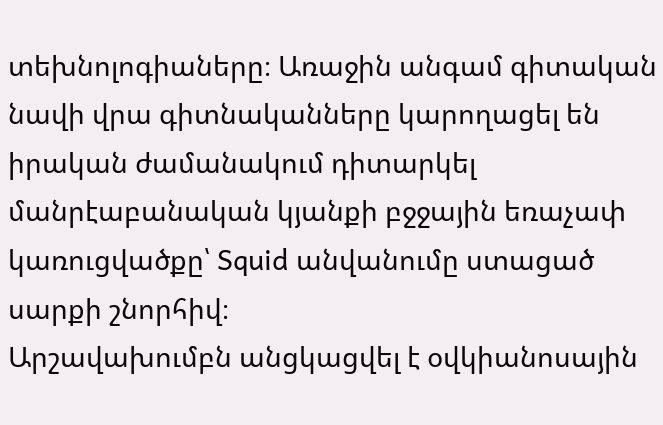տեխնոլոգիաները։ Առաջին անգամ գիտական նավի վրա գիտնականները կարողացել են իրական ժամանակում դիտարկել մանրէաբանական կյանքի բջջային եռաչափ կառուցվածքը՝ Squid անվանումը ստացած սարքի շնորհիվ։
Արշավախումբն անցկացվել է օվկիանոսային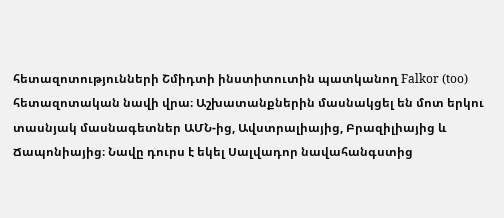հետազոտությունների Շմիդտի ինստիտուտին պատկանող Falkor (too) հետազոտական նավի վրա։ Աշխատանքներին մասնակցել են մոտ երկու տասնյակ մասնագետներ ԱՄՆ-ից, Ավստրալիայից, Բրազիլիայից և Ճապոնիայից։ Նավը դուրս է եկել Սալվադոր նավահանգստից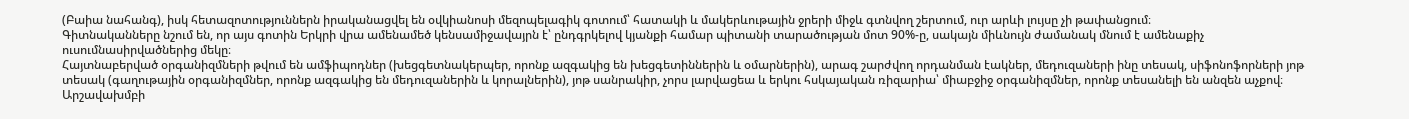(Բաիա նահանգ), իսկ հետազոտություններն իրականացվել են օվկիանոսի մեզոպելագիկ գոտում՝ հատակի և մակերևութային ջրերի միջև գտնվող շերտում, ուր արևի լույսը չի թափանցում։
Գիտնականները նշում են, որ այս գոտին Երկրի վրա ամենամեծ կենսամիջավայրն է՝ ընդգրկելով կյանքի համար պիտանի տարածության մոտ 90%-ը, սակայն միևնույն ժամանակ մնում է ամենաքիչ ուսումնասիրվածներից մեկը։
Հայտնաբերված օրգանիզմների թվում են ամֆիպոդներ (խեցգետնակերպեր, որոնք ազգակից են խեցգետիններին և օմարներին), արագ շարժվող որդանման էակներ, մեդուզաների ինը տեսակ, սիֆոնոֆորների յոթ տեսակ (գաղութային օրգանիզմներ, որոնք ազգակից են մեդուզաներին և կորալներին), յոթ սանրակիր, չորս լարվացեա և երկու հսկայական ռիզարիա՝ միաբջիջ օրգանիզմներ, որոնք տեսանելի են անզեն աչքով։
Արշավախմբի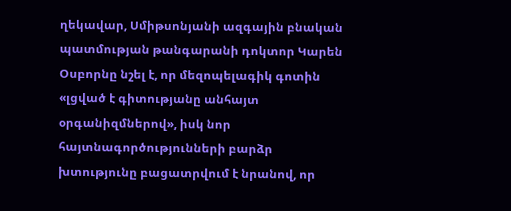ղեկավար, Սմիթսոնյանի ազգային բնական պատմության թանգարանի դոկտոր Կարեն Օսբորնը նշել է, որ մեզոպելագիկ գոտին «լցված է գիտությանը անհայտ օրգանիզմներով», իսկ նոր հայտնագործությունների բարձր խտությունը բացատրվում է նրանով, որ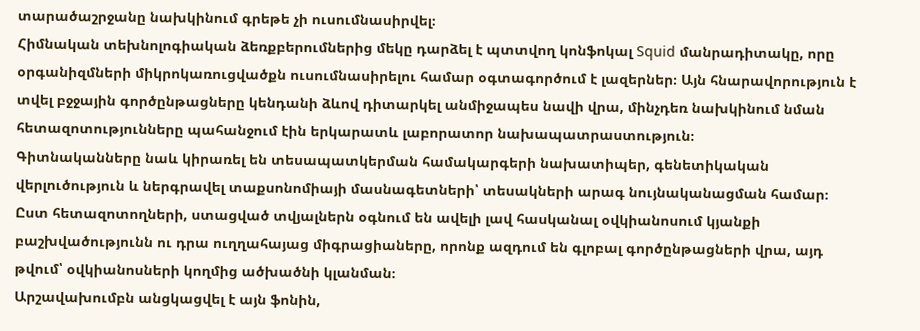տարածաշրջանը նախկինում գրեթե չի ուսումնասիրվել։
Հիմնական տեխնոլոգիական ձեռքբերումներից մեկը դարձել է պտտվող կոնֆոկալ Squid մանրադիտակը, որը օրգանիզմների միկրոկառուցվածքն ուսումնասիրելու համար օգտագործում է լազերներ։ Այն հնարավորություն է տվել բջջային գործընթացները կենդանի ձևով դիտարկել անմիջապես նավի վրա, մինչդեռ նախկինում նման հետազոտությունները պահանջում էին երկարատև լաբորատոր նախապատրաստություն։
Գիտնականները նաև կիրառել են տեսապատկերման համակարգերի նախատիպեր, գենետիկական վերլուծություն և ներգրավել տաքսոնոմիայի մասնագետների՝ տեսակների արագ նույնականացման համար։
Ըստ հետազոտողների, ստացված տվյալներն օգնում են ավելի լավ հասկանալ օվկիանոսում կյանքի բաշխվածությունն ու դրա ուղղահայաց միգրացիաները, որոնք ազդում են գլոբալ գործընթացների վրա, այդ թվում՝ օվկիանոսների կողմից ածխածնի կլանման։
Արշավախումբն անցկացվել է այն ֆոնին,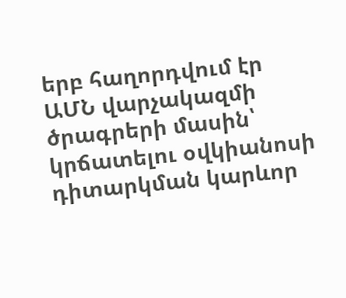երբ հաղորդվում էր ԱՄՆ վարչակազմի ծրագրերի մասին՝ կրճատելու օվկիանոսի դիտարկման կարևոր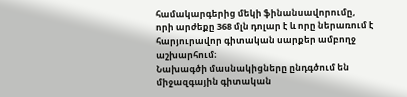համակարգերից մեկի ֆինանսավորումը, որի արժեքը 368 մլն դոլար է և որը ներառում է հարյուրավոր գիտական սարքեր ամբողջ աշխարհում։
Նախագծի մասնակիցները ընդգծում են միջազգային գիտական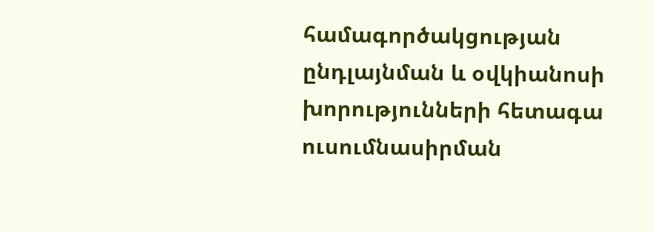համագործակցության ընդլայնման և օվկիանոսի խորությունների հետագա ուսումնասիրման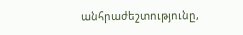անհրաժեշտությունը,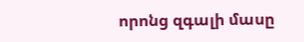որոնց զգալի մասը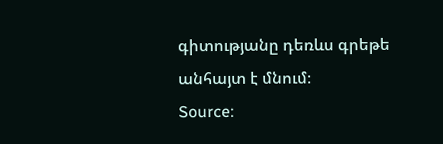գիտությանը դեռևս գրեթե անհայտ է մնում։
Source: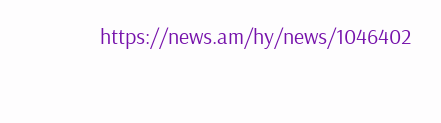https://news.am/hy/news/1046402